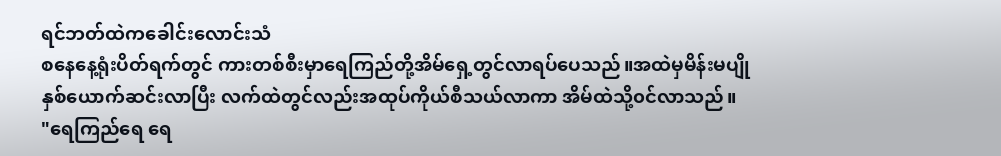ရင်ဘတ်ထဲကခေါင်းလောင်းသံ
စနေနေ့ရုံးပိတ်ရက်တွင် ကားတစ်စီးမှာရေကြည်တို့အိမ်ရှေ့တွင်လာရပ်ပေသည်။အထဲမှမိန်းမပျိုနှစ်ယောက်ဆင်းလာပြီး လက်ထဲတွင်လည်းအထုပ်ကိုယ်စီသယ်လာကာ အိမ်ထဲသို့၀င်လာသည်။
"ရေကြည်ရေ ရေ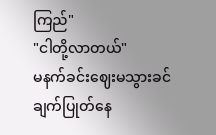ကြည်"
"ငါတို့လာတယ်"
မနက်ခင်းဈေးမသွားခင်ချက်ပြုတ်နေ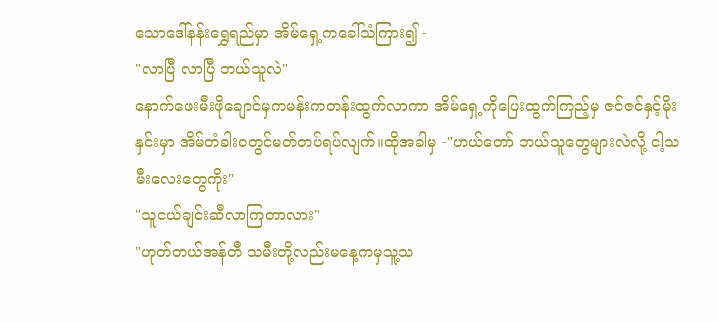သောဒေါ်နန်းရွှေရည်မှာ အိမ်ရှေ့ကခေါ်သံကြား၍ -
"လာပြီ လာပြီ ဘယ်သူလဲ"
နောက်ဖေးမီးဖိုချောင်မှကမန်းကတန်းထွက်လာကာ အိမ်ရှေ့ကိုပြေးထွက်ကြည့်မှ ဇင်ဇင်နှင့်မိုးနှင်းမှာ အိမ်တံခါး၀တွင်မတ်တပ်ရပ်လျက်။ထိုအခါမှ -"ဟယ်တော် ဘယ်သူတွေများလဲလို့ ငါ့သမီးလေးတွေကိုး"
"သူငယ်ချင်းဆီလာကြတာလား"
"ဟုတ်တယ်အန်တီ သမီးတို့လည်းမနေ့ကမှသူ့သ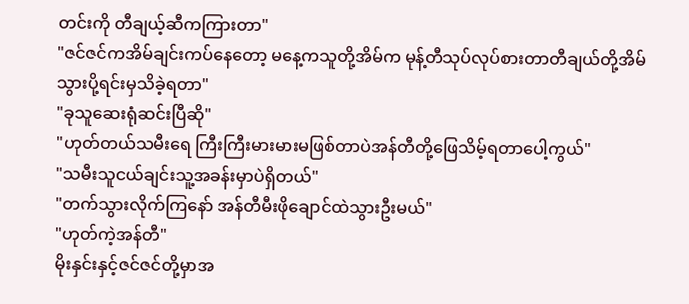တင်းကို တီချယ့်ဆီကကြားတာ"
"ဇင်ဇင်ကအိမ်ချင်းကပ်နေတော့ မနေ့ကသူတို့အိမ်က မုန့်တီသုပ်လုပ်စားတာတီချယ်တို့အိမ်သွားပို့ရင်းမှသိခဲ့ရတာ"
"ခုသူဆေးရုံဆင်းပြီဆို"
"ဟုတ်တယ်သမီးရေ ကြီးကြီးမားမားမဖြစ်တာပဲအန်တီတို့ဖြေသိမ့်ရတာပေါ့ကွယ်"
"သမီးသူငယ်ချင်းသူ့အခန်းမှာပဲရှိတယ်"
"တက်သွားလိုက်ကြနော် အန်တီမီးဖိုချောင်ထဲသွားဦးမယ်"
"ဟုတ်ကဲ့အန်တီ"
မိုးနှင်းနှင့်ဇင်ဇင်တို့မှာအ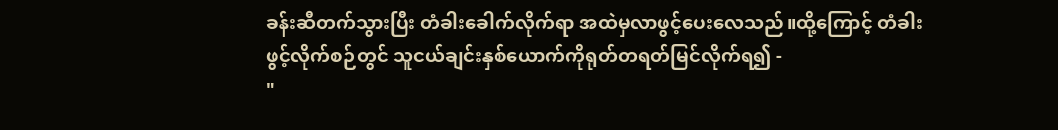ခန်းဆီတက်သွားပြီး တံခါးခေါက်လိုက်ရာ အထဲမှလာဖွင့်ပေးလေသည်။ထို့ကြောင့် တံခါးဖွင့်လိုက်စဉ်တွင် သူငယ်ချင်းနှစ်ယောက်ကိုရုတ်တရတ်မြင်လိုက်ရ၍ -
"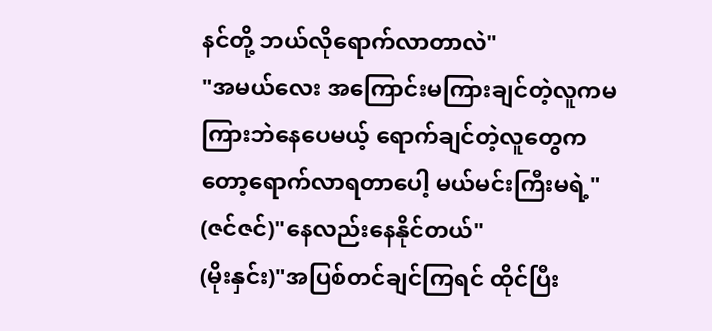နင်တို့ ဘယ်လိုရောက်လာတာလဲ"
"အမယ်လေး အကြောင်းမကြားချင်တဲ့လူကမကြားဘဲနေပေမယ့် ရောက်ချင်တဲ့လူတွေကတော့ရောက်လာရတာပေါ့ မယ်မင်းကြီးမရဲ့"
(ဇင်ဇင်)"နေလည်းနေနိုင်တယ်"
(မိုးနှင်း)"အပြစ်တင်ချင်ကြရင် ထိုင်ပြီး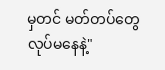မှတင် မတ်တပ်တွေလုပ်မနေနဲ့"